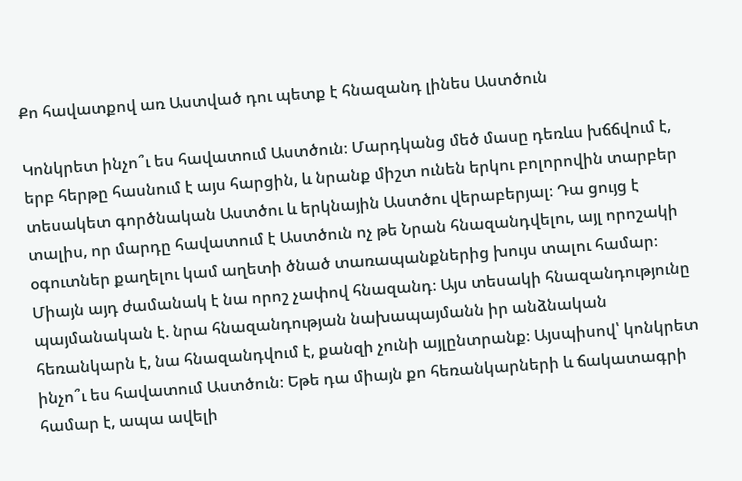Քո հավատքով առ Աստված դու պետք է հնազանդ լինես Աստծուն

Կոնկրետ ինչո՞ւ ես հավատում Աստծուն։ Մարդկանց մեծ մասը դեռևս խճճվում է, երբ հերթը հասնում է այս հարցին, և նրանք միշտ ունեն երկու բոլորովին տարբեր տեսակետ գործնական Աստծու և երկնային Աստծու վերաբերյալ։ Դա ցույց է տալիս, որ մարդը հավատում է Աստծուն ոչ թե Նրան հնազանդվելու, այլ որոշակի օգուտներ քաղելու կամ աղետի ծնած տառապանքներից խույս տալու համար։ Միայն այդ ժամանակ է նա որոշ չափով հնազանդ։ Այս տեսակի հնազանդությունը պայմանական է. նրա հնազանդության նախապայմանն իր անձնական հեռանկարն է, նա հնազանդվում է, քանզի չունի այլընտրանք։ Այսպիսով՝ կոնկրետ ինչո՞ւ ես հավատում Աստծուն։ Եթե դա միայն քո հեռանկարների և ճակատագրի համար է, ապա ավելի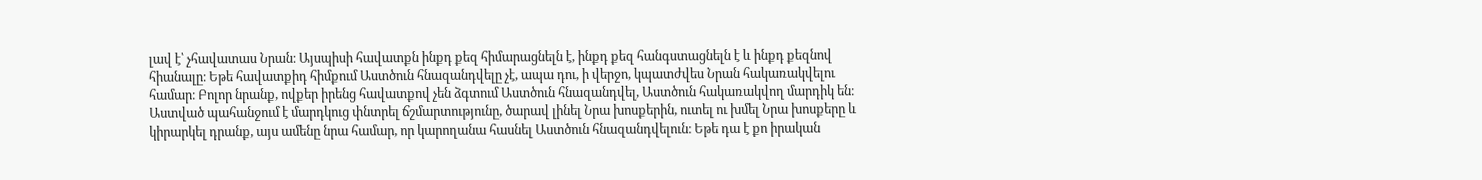լավ է՝ չհավատաս Նրան։ Այսպիսի հավատքն ինքդ քեզ հիմարացնելն է, ինքդ քեզ հանգստացնելն է և ինքդ քեզնով հիանալը։ Եթե հավատքիդ հիմքում Աստծուն հնազանդվելը չէ, ապա դու, ի վերջո, կպատժվես Նրան հակառակվելու համար։ Բոլոր նրանք, ովքեր իրենց հավատքով չեն ձգտում Աստծուն հնազանդվել, Աստծուն հակառակվող մարդիկ են։ Աստված պահանջում է մարդկուց փնտրել ճշմարտությունը, ծարավ լինել Նրա խոսքերին, ուտել ու խմել Նրա խոսքերը և կիրարկել դրանք, այս ամենը նրա համար, որ կարողանա հասնել Աստծուն հնազանդվելուն։ Եթե դա է քո իրական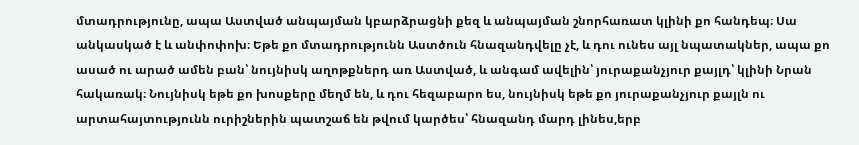մտադրությունը, ապա Աստված անպայման կբարձրացնի քեզ և անպայման շնորհառատ կլինի քո հանդեպ։ Սա անկասկած է և անփոփոխ։ Եթե քո մտադրությունն Աստծուն հնազանդվելը չէ, և դու ունես այլ նպատակներ, ապա քո ասած ու արած ամեն բան՝ նույնիսկ աղոթքներդ առ Աստված, և անգամ ավելին՝ յուրաքանչյուր քայլդ՝ կլինի Նրան հակառակ։ Նույնիսկ եթե քո խոսքերը մեղմ են, և դու հեզաբարո ես, նույնիսկ եթե քո յուրաքանչյուր քայլն ու արտահայտությունն ուրիշներին պատշաճ են թվում կարծես՝ հնազանդ մարդ լինես,երբ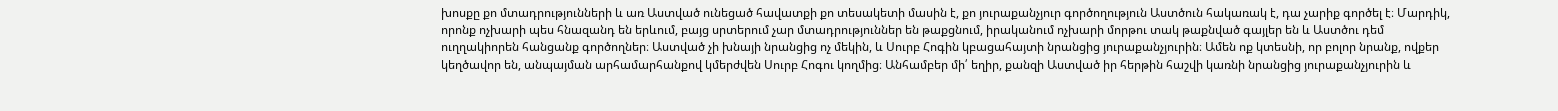խոսքը քո մտադրությունների և առ Աստված ունեցած հավատքի քո տեսակետի մասին է, քո յուրաքանչյուր գործողություն Աստծուն հակառակ է, դա չարիք գործել է։ Մարդիկ, որոնք ոչխարի պես հնազանդ են երևում, բայց սրտերում չար մտադրություններ են թաքցնում, իրականում ոչխարի մորթու տակ թաքնված գայլեր են և Աստծու դեմ ուղղակիորեն հանցանք գործողներ։ Աստված չի խնայի նրանցից ոչ մեկին, և Սուրբ Հոգին կբացահայտի նրանցից յուրաքանչյուրին։ Ամեն ոք կտեսնի, որ բոլոր նրանք, ովքեր կեղծավոր են, անպայման արհամարհանքով կմերժվեն Սուրբ Հոգու կողմից։ Անհամբեր մի՛ եղիր, քանզի Աստված իր հերթին հաշվի կառնի նրանցից յուրաքանչյուրին և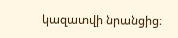կազատվի նրանցից։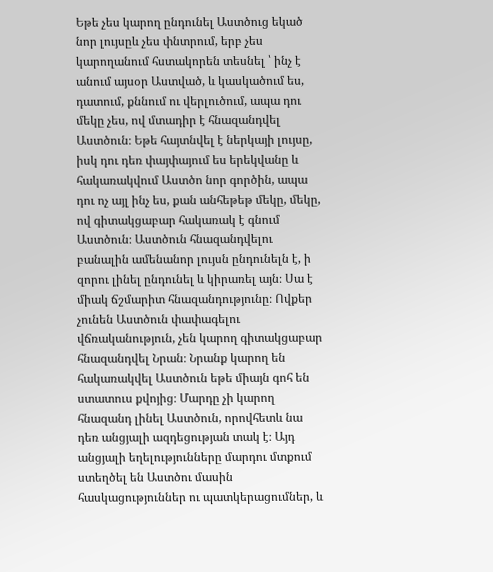Եթե չես կարող ընդունել Աստծուց եկած նոր լույսըև չես փնտրում, երբ չես կարողանում հստակորեն տեսնել ՝ ինչ է անում այսօր Աստված, և կասկածում ես, դատում, քննում ու վերլուծում, ապա դու մեկը չես, ով մտադիր է հնազանդվել Աստծուն։ Եթե հայտնվել է ներկայի լույսը, իսկ դու դեռ փայփայում ես երեկվանը և հակառակվում Աստծո նոր գործին, ապա դու ոչ այլ ինչ ես, քան անհեթեթ մեկը, մեկը, ով գիտակցաբար հակառակ է գնում Աստծուն։ Աստծուն հնազանդվելու բանալին ամենանոր լույսն ընդունելն է, ի զորու լինել ընդունել և կիրառել այն։ Սա է միակ ճշմարիտ հնազանդությունը։ Ովքեր չունեն Աստծուն փափագելու վճռականություն, չեն կարող գիտակցաբար հնազանդվել Նրան։ Նրանք կարող են հակառակվել Աստծուն եթե միայն գոհ են ստատուս քվոյից։ Մարդը չի կարող հնազանդ լինել Աստծուն, որովհետև նա դեռ անցյալի ազդեցության տակ է։ Այդ անցյալի եղելությունները մարդու մտքում ստեղծել են Աստծու մասին հասկացություններ ու պատկերացումներ, և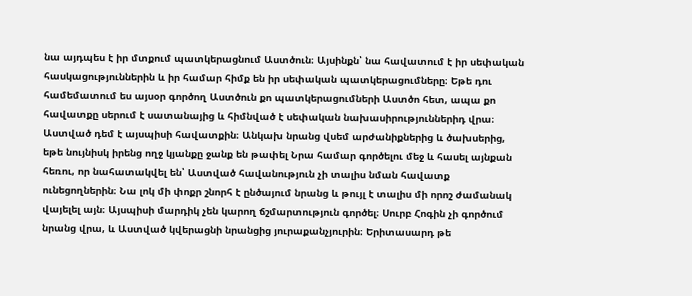նա այդպես է իր մտքում պատկերացնում Աստծուն։ Այսինքն՝ նա հավատում է իր սեփական հասկացություններին և իր համար հիմք են իր սեփական պատկերացումները։ Եթե դու համեմատում ես այսօր գործող Աստծուն քո պատկերացումների Աստծո հետ, ապա քո հավատքը սերում է սատանայից և հիմնված է սեփական նախասիրություններիդ վրա։ Աստված դեմ է այսպիսի հավատքին։ Անկախ նրանց վսեմ արժանիքներից և ծախսերից, եթե նույնիսկ իրենց ողջ կյանքը ջանք են թափել Նրա համար գործելու մեջ և հասել այնքան հեռու, որ նահատակվել են՝ Աստված հավանություն չի տալիս նման հավատք ունեցողներին։ Նա լոկ մի փոքր շնորհ է ընծայում նրանց և թույլ է տալիս մի որոշ ժամանակ վայելել այն։ Այսպիսի մարդիկ չեն կարող ճշմարտություն գործել։ Սուրբ Հոգին չի գործում նրանց վրա, և Աստված կվերացնի նրանցից յուրաքանչյուրին։ Երիտասարդ թե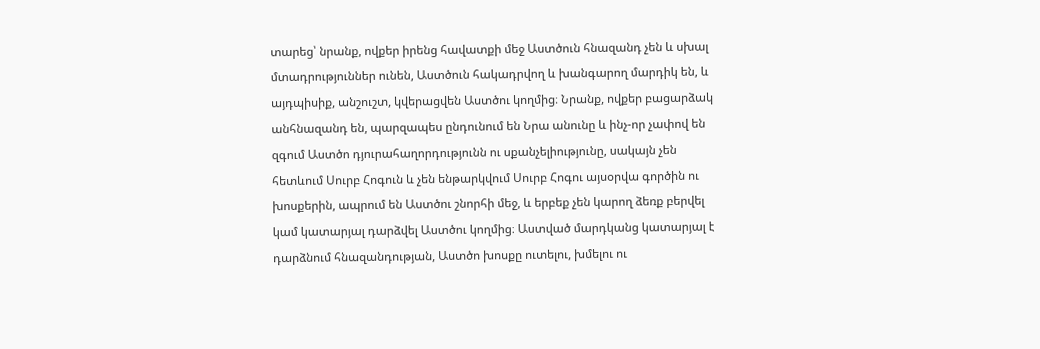տարեց՝ նրանք, ովքեր իրենց հավատքի մեջ Աստծուն հնազանդ չեն և սխալ մտադրություններ ունեն, Աստծուն հակադրվող և խանգարող մարդիկ են, և այդպիսիք, անշուշտ, կվերացվեն Աստծու կողմից։ Նրանք, ովքեր բացարձակ անհնազանդ են, պարզապես ընդունում են Նրա անունը և ինչ-որ չափով են զգում Աստծո դյուրահաղորդությունն ու սքանչելիությունը, սակայն չեն հետևում Սուրբ Հոգուն և չեն ենթարկվում Սուրբ Հոգու այսօրվա գործին ու խոսքերին, ապրում են Աստծու շնորհի մեջ, և երբեք չեն կարող ձեռք բերվել կամ կատարյալ դարձվել Աստծու կողմից։ Աստված մարդկանց կատարյալ է դարձնում հնազանդության, Աստծո խոսքը ուտելու, խմելու ու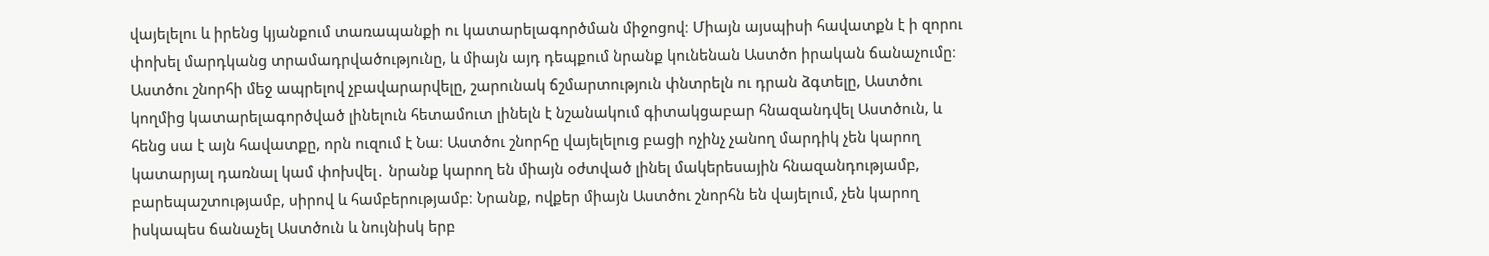վայելելու և իրենց կյանքում տառապանքի ու կատարելագործման միջոցով։ Միայն այսպիսի հավատքն է ի զորու փոխել մարդկանց տրամադրվածությունը, և միայն այդ դեպքում նրանք կունենան Աստծո իրական ճանաչումը։ Աստծու շնորհի մեջ ապրելով չբավարարվելը, շարունակ ճշմարտություն փնտրելն ու դրան ձգտելը, Աստծու կողմից կատարելագործված լինելուն հետամուտ լինելն է նշանակում գիտակցաբար հնազանդվել Աստծուն, և հենց սա է այն հավատքը, որն ուզում է Նա։ Աստծու շնորհը վայելելուց բացի ոչինչ չանող մարդիկ չեն կարող կատարյալ դառնալ կամ փոխվել․ նրանք կարող են միայն օժտված լինել մակերեսային հնազանդությամբ, բարեպաշտությամբ, սիրով և համբերությամբ։ Նրանք, ովքեր միայն Աստծու շնորհն են վայելում, չեն կարող իսկապես ճանաչել Աստծուն և նույնիսկ երբ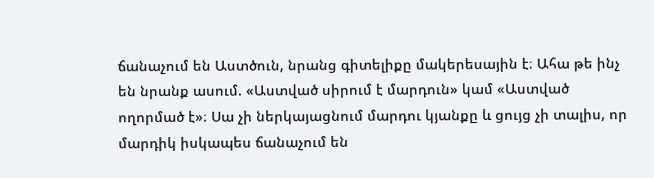ճանաչում են Աստծուն, նրանց գիտելիքը մակերեսային է։ Ահա թե ինչ են նրանք ասում. «Աստված սիրում է մարդուն» կամ «Աստված ողորմած է»։ Սա չի ներկայացնում մարդու կյանքը և ցույց չի տալիս, որ մարդիկ իսկապես ճանաչում են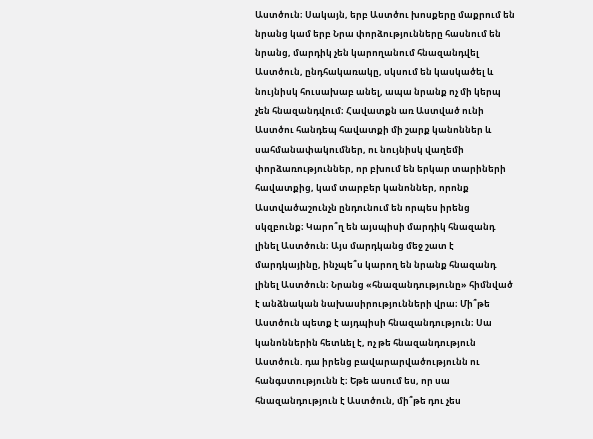Աստծուն։ Սակայն, երբ Աստծու խոսքերը մաքրում են նրանց կամ երբ Նրա փորձությունները հասնում են նրանց, մարդիկ չեն կարողանում հնազանդվել Աստծուն, ընդհակառակը, սկսում են կասկածել և նույնիսկ հուսախաբ անել, ապա նրանք ոչ մի կերպ չեն հնազանդվում։ Հավատքն առ Աստված ունի Աստծու հանդեպ հավատքի մի շարք կանոններ և սահմանափակումներ, ու նույնիսկ վաղեմի փորձառություններ, որ բխում են երկար տարիների հավատքից, կամ տարբեր կանոններ, որոնք Աստվածաշունչն ընդունում են որպես իրենց սկզբունք։ Կարո՞ղ են այսպիսի մարդիկ հնազանդ լինել Աստծուն։ Այս մարդկանց մեջ շատ է մարդկայինը, ինչպե՞ս կարող են նրանք հնազանդ լինել Աստծուն։ Նրանց «հնազանդությունը» հիմնված է անձնական նախասիրությունների վրա։ Մի՞թե Աստծուն պետք է այդպիսի հնազանդություն։ Սա կանոններին հետևել է, ոչ թե հնազանդություն Աստծուն. դա իրենց բավարարվածությունն ու հանգստությունն է։ Եթե ասում ես, որ սա հնազանդություն է Աստծուն, մի՞թե դու չես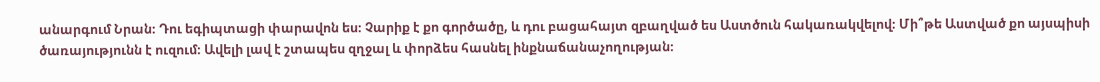անարգում Նրան։ Դու եգիպտացի փարավոն ես։ Չարիք է քո գործածը, և դու բացահայտ զբաղված ես Աստծուն հակառակվելով։ Մի՞թե Աստված քո այսպիսի ծառայությունն է ուզում։ Ավելի լավ է շտապես զղջալ և փորձես հասնել ինքնաճանաչողության։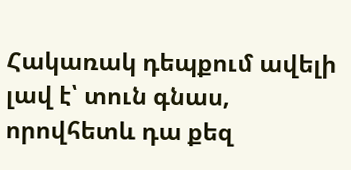Հակառակ դեպքում ավելի լավ է՝ տուն գնաս, որովհետև դա քեզ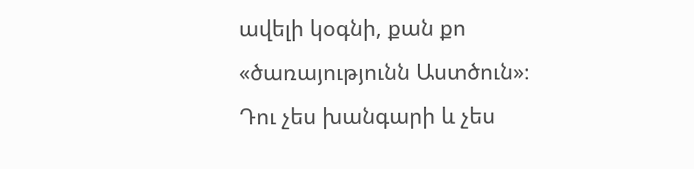ավելի կօգնի, քան քո «ծառայությունն Աստծուն»։ Դու չես խանգարի և չես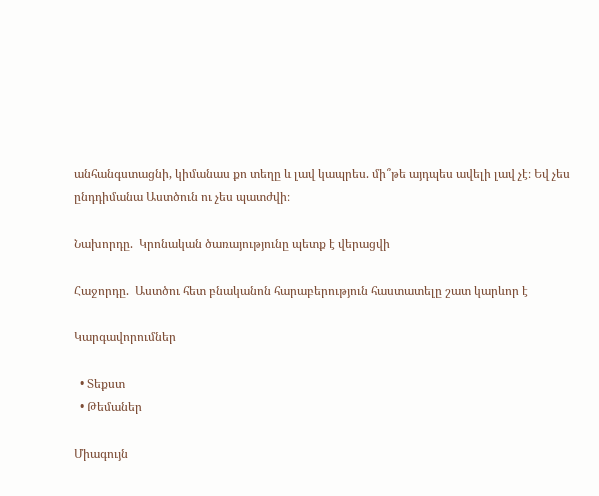անհանգստացնի, կիմանաս քո տեղը և լավ կապրես. մի՞թե այդպես ավելի լավ չէ։ Եվ չես ընդդիմանա Աստծուն ու չես պատժվի։

Նախորդը.  Կրոնական ծառայությունը պետք է վերացվի

Հաջորդը.  Աստծու հետ բնականոն հարաբերություն հաստատելը շատ կարևոր է

Կարգավորումներ

  • Տեքստ
  • Թեմաներ

Միագույն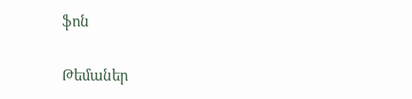ֆոն

Թեմաներ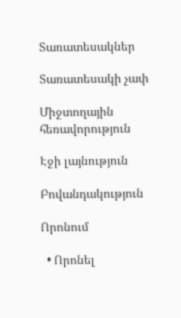Տառատեսակներ

Տառատեսակի չափ

Միջտողային հեռավորություն

Էջի լայնություն

Բովանդակություն

Որոնում

  • Որոնել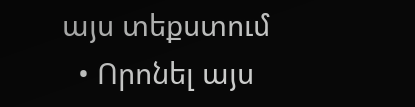այս տեքստում
  • Որոնել այս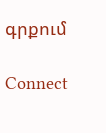գրքում

Connect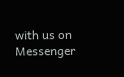with us on Messenger